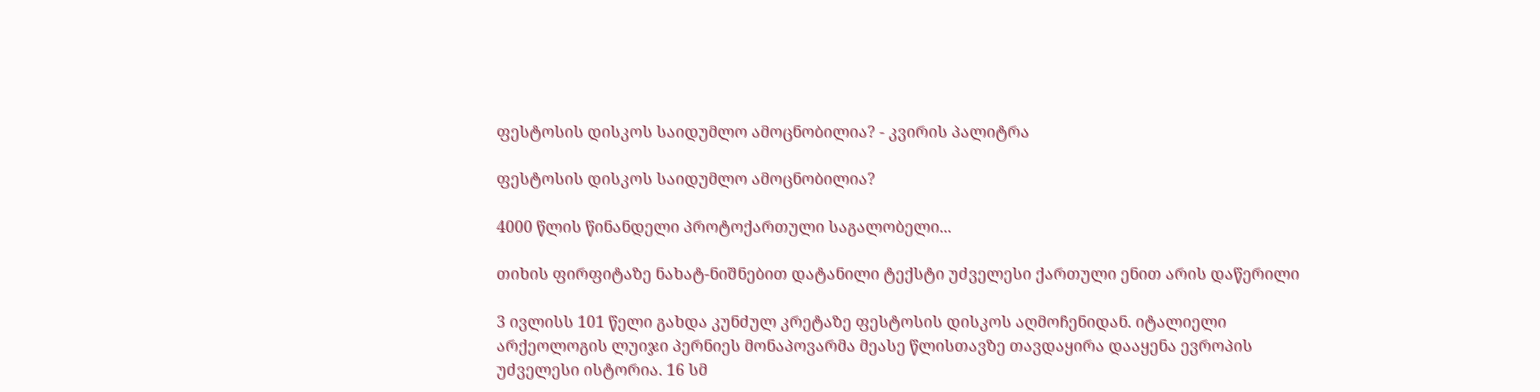ფესტოსის დისკოს საიდუმლო ამოცნობილია? - კვირის პალიტრა

ფესტოსის დისკოს საიდუმლო ამოცნობილია?

4000 წლის წინანდელი პროტოქართული საგალობელი...

თიხის ფირფიტაზე ნახატ-ნიშნებით დატანილი ტექსტი უძველესი ქართული ენით არის დაწერილი

3 ივლისს 101 წელი გახდა კუნძულ კრეტაზე ფესტოსის დისკოს აღმოჩენიდან. იტალიელი არქეოლოგის ლუიჯი პერნიეს მონაპოვარმა მეასე წლისთავზე თავდაყირა დააყენა ევროპის უძველესი ისტორია. 16 სმ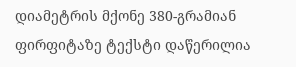დიამეტრის მქონე 380-გრამიან ფირფიტაზე ტექსტი დაწერილია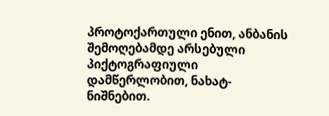პროტოქართული ენით, ანბანის შემოღებამდე არსებული პიქტოგრაფიული დამწერლობით, ნახატ-ნიშნებით.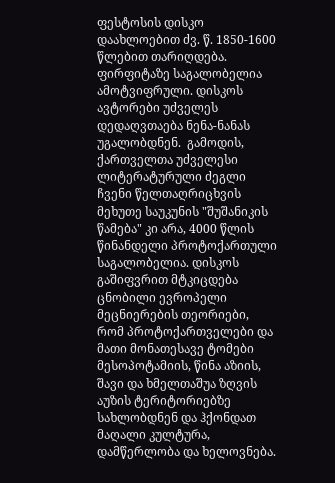ფესტოსის დისკო დაახლოებით ძვ. წ. 1850-1600 წლებით თარიღდება. ფირფიტაზე საგალობელია ამოტვიფრული. დისკოს ავტორები უძველეს დედაღვთაება ნენა-ნანას უგალობდნენ.  გამოდის, ქართველთა უძველესი ლიტერატურული ძეგლი ჩვენი წელთაღრიცხვის მეხუთე საუკუნის "შუშანიკის წამება" კი არა, 4000 წლის წინანდელი პროტოქართული საგალობელია. დისკოს გაშიფვრით მტკიცდება ცნობილი ევროპელი მეცნიერების თეორიები, რომ პროტოქართველები და მათი მონათესავე ტომები მესოპოტამიის, წინა აზიის, შავი და ხმელთაშუა ზღვის აუზის ტერიტორიებზე სახლობდნენ და ჰქონდათ მაღალი კულტურა, დამწერლობა და ხელოვნება.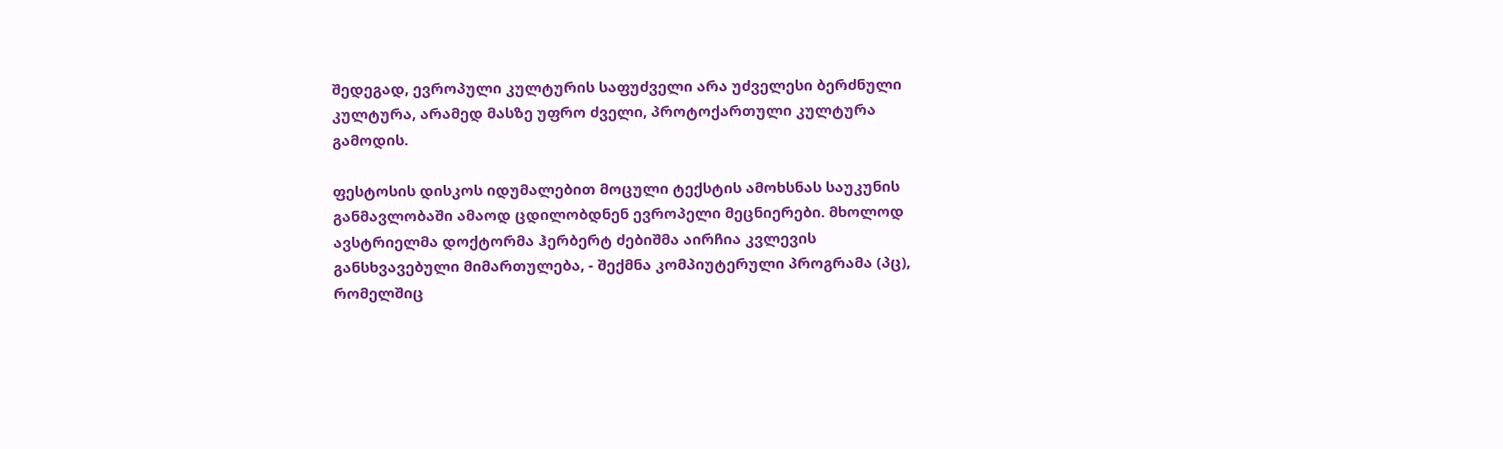შედეგად, ევროპული კულტურის საფუძველი არა უძველესი ბერძნული კულტურა, არამედ მასზე უფრო ძველი, პროტოქართული კულტურა გამოდის.

ფესტოსის დისკოს იდუმალებით მოცული ტექსტის ამოხსნას საუკუნის განმავლობაში ამაოდ ცდილობდნენ ევროპელი მეცნიერები. მხოლოდ  ავსტრიელმა დოქტორმა ჰერბერტ ძებიშმა აირჩია კვლევის განსხვავებული მიმართულება, - შექმნა კომპიუტერული პროგრამა (პც), რომელშიც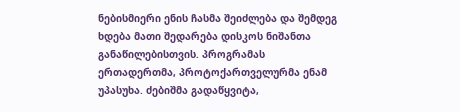ნებისმიერი ენის ჩასმა შეიძლება და შემდეგ ხდება მათი შედარება დისკოს ნიშანთა განაწილებისთვის. პროგრამას ერთადერთმა, პროტოქართველურმა ენამ უპასუხა. ძებიშმა გადაწყვიტა,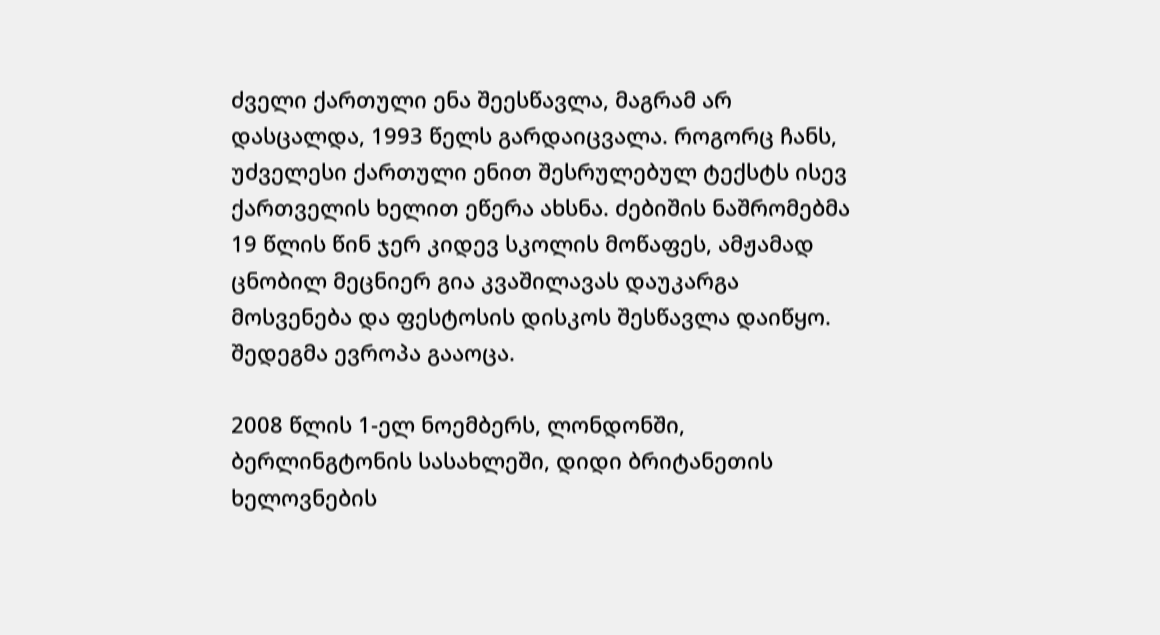ძველი ქართული ენა შეესწავლა, მაგრამ არ დასცალდა, 1993 წელს გარდაიცვალა. როგორც ჩანს, უძველესი ქართული ენით შესრულებულ ტექსტს ისევ ქართველის ხელით ეწერა ახსნა. ძებიშის ნაშრომებმა 19 წლის წინ ჯერ კიდევ სკოლის მოწაფეს, ამჟამად ცნობილ მეცნიერ გია კვაშილავას დაუკარგა მოსვენება და ფესტოსის დისკოს შესწავლა დაიწყო. შედეგმა ევროპა გააოცა.

2008 წლის 1-ელ ნოემბერს, ლონდონში, ბერლინგტონის სასახლეში, დიდი ბრიტანეთის ხელოვნების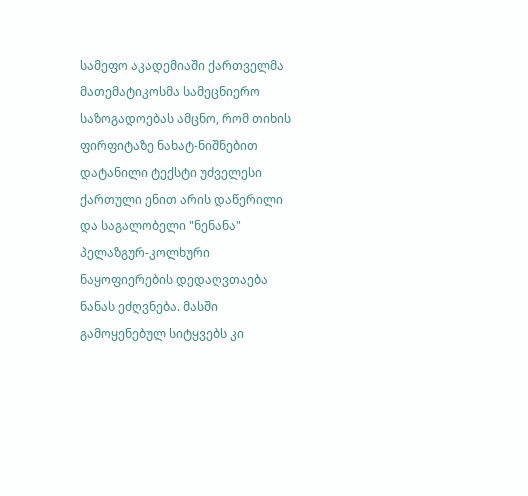სამეფო აკადემიაში ქართველმა მათემატიკოსმა სამეცნიერო საზოგადოებას ამცნო, რომ თიხის ფირფიტაზე ნახატ-ნიშნებით დატანილი ტექსტი უძველესი ქართული ენით არის დაწერილი და საგალობელი "ნენანა" პელაზგურ-კოლხური ნაყოფიერების დედაღვთაება ნანას ეძღვნება. მასში გამოყენებულ სიტყვებს კი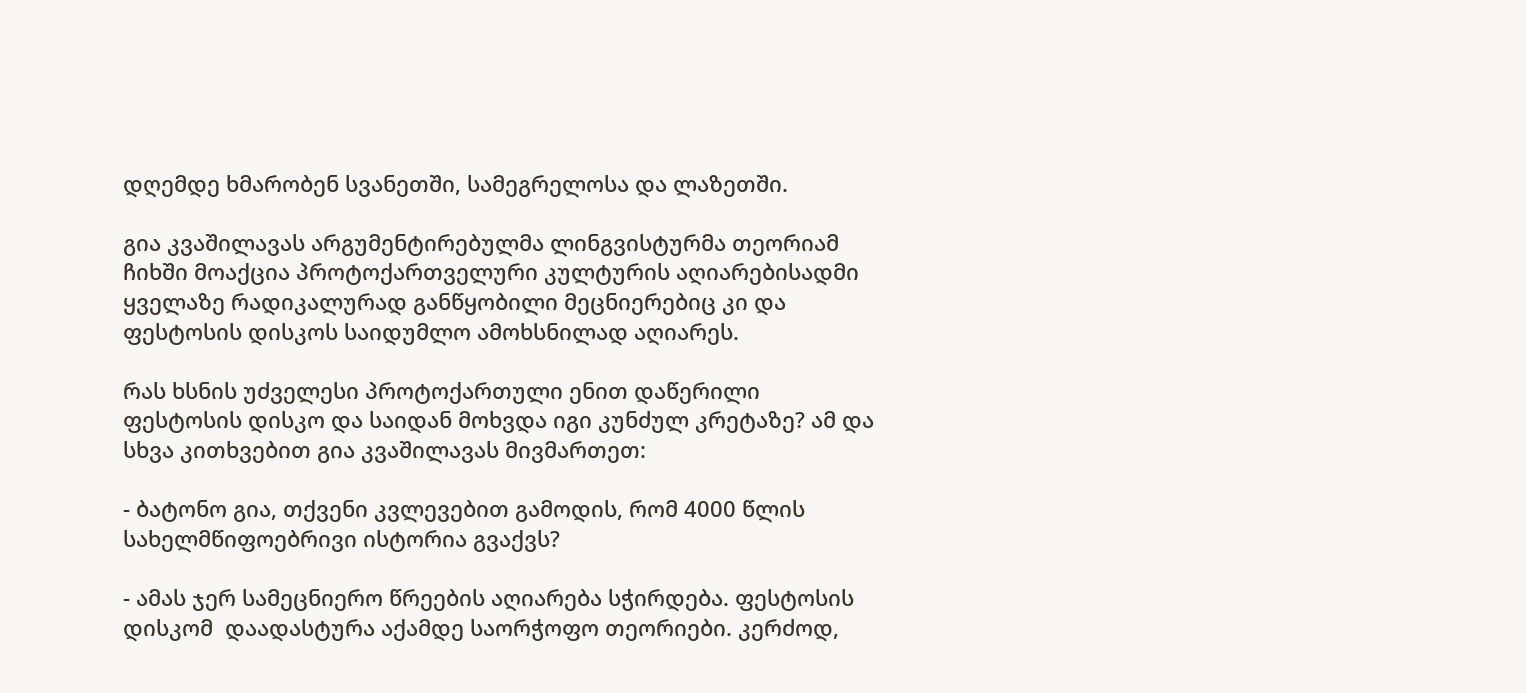დღემდე ხმარობენ სვანეთში, სამეგრელოსა და ლაზეთში.

გია კვაშილავას არგუმენტირებულმა ლინგვისტურმა თეორიამ ჩიხში მოაქცია პროტოქართველური კულტურის აღიარებისადმი ყველაზე რადიკალურად განწყობილი მეცნიერებიც კი და ფესტოსის დისკოს საიდუმლო ამოხსნილად აღიარეს.

რას ხსნის უძველესი პროტოქართული ენით დაწერილი ფესტოსის დისკო და საიდან მოხვდა იგი კუნძულ კრეტაზე? ამ და სხვა კითხვებით გია კვაშილავას მივმართეთ:

- ბატონო გია, თქვენი კვლევებით გამოდის, რომ 4000 წლის სახელმწიფოებრივი ისტორია გვაქვს?

- ამას ჯერ სამეცნიერო წრეების აღიარება სჭირდება. ფესტოსის დისკომ  დაადასტურა აქამდე საორჭოფო თეორიები. კერძოდ,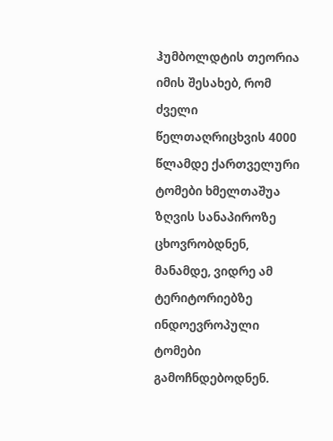ჰუმბოლდტის თეორია იმის შესახებ, რომ ძველი წელთაღრიცხვის 4000 წლამდე ქართველური ტომები ხმელთაშუა ზღვის სანაპიროზე ცხოვრობდნენ, მანამდე, ვიდრე ამ ტერიტორიებზე ინდოევროპული ტომები გამოჩნდებოდნენ.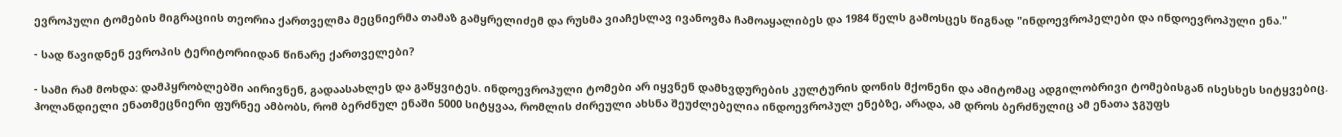ევროპული ტომების მიგრაციის თეორია ქართველმა მეცნიერმა თამაზ გამყრელიძემ და რუსმა ვიაჩესლავ ივანოვმა ჩამოაყალიბეს და 1984 წელს გამოსცეს წიგნად "ინდოევროპელები და ინდოევროპული ენა."

- სად წავიდნენ ევროპის ტერიტორიიდან წინარე ქართველები?

- სამი რამ მოხდა: დამპყრობლებში აირივნენ, გადაასახლეს და გაწყვიტეს. ინდოევროპული ტომები არ იყვნენ დამხვდურების კულტურის დონის მქონენი და ამიტომაც ადგილობრივი ტომებისგან ისესხეს სიტყვებიც. ჰოლანდიელი ენათმეცნიერი ფურნეე ამბობს, რომ ბერძნულ ენაში 5000 სიტყვაა, რომლის ძირეული ახსნა შეუძლებელია ინდოევროპულ ენებზე, არადა, ამ დროს ბერძნულიც ამ ენათა ჯგუფს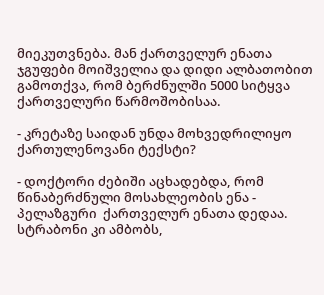მიეკუთვნება. მან ქართველურ ენათა ჯგუფები მოიშველია და დიდი ალბათობით გამოთქვა, რომ ბერძნულში 5000 სიტყვა ქართველური წარმოშობისაა.

- კრეტაზე საიდან უნდა მოხვედრილიყო ქართულენოვანი ტექსტი?

- დოქტორი ძებიში აცხადებდა, რომ წინაბერძნული მოსახლეობის ენა - პელაზგური  ქართველურ ენათა დედაა. სტრაბონი კი ამბობს,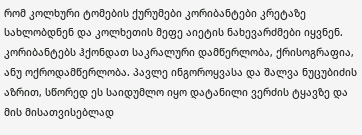რომ კოლხური ტომების ქურუმები კორიბანტები კრეტაზე სახლობდნენ და კოლხეთის მეფე აიეტის ნახევარძმები იყვნენ. კორიბანტებს ჰქონდათ საკრალური დამწერლობა, ქრისოგრაფია, ანუ ოქროდამწერლობა. პავლე ინგოროყვასა და შალვა ნუცუბიძის აზრით, სწორედ ეს საიდუმლო იყო დატანილი ვერძის ტყავზე და მის მისათვისებლად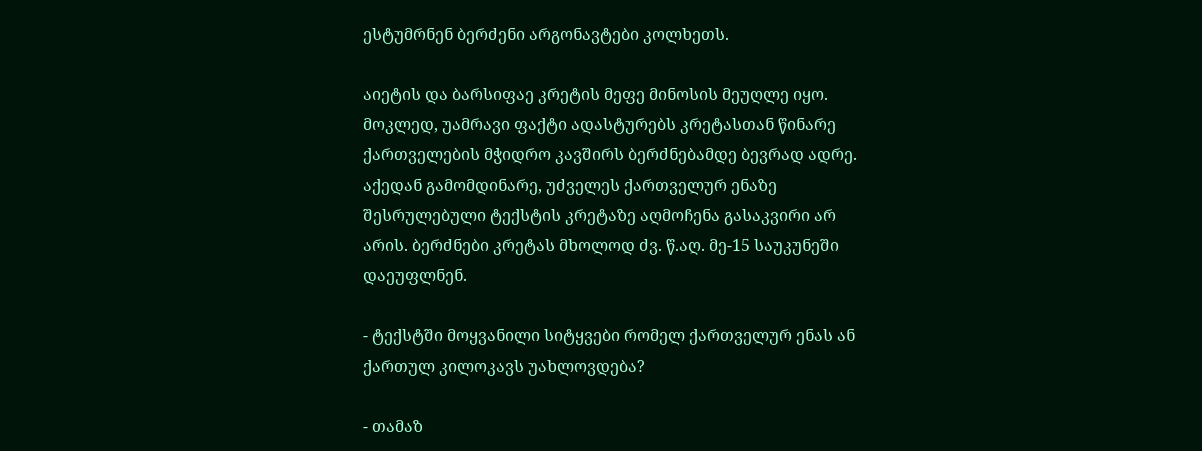ესტუმრნენ ბერძენი არგონავტები კოლხეთს.

აიეტის და ბარსიფაე კრეტის მეფე მინოსის მეუღლე იყო. მოკლედ, უამრავი ფაქტი ადასტურებს კრეტასთან წინარე ქართველების მჭიდრო კავშირს ბერძნებამდე ბევრად ადრე. აქედან გამომდინარე, უძველეს ქართველურ ენაზე შესრულებული ტექსტის კრეტაზე აღმოჩენა გასაკვირი არ არის. ბერძნები კრეტას მხოლოდ ძვ. წ.აღ. მე-15 საუკუნეში დაეუფლნენ.

- ტექსტში მოყვანილი სიტყვები რომელ ქართველურ ენას ან ქართულ კილოკავს უახლოვდება?

- თამაზ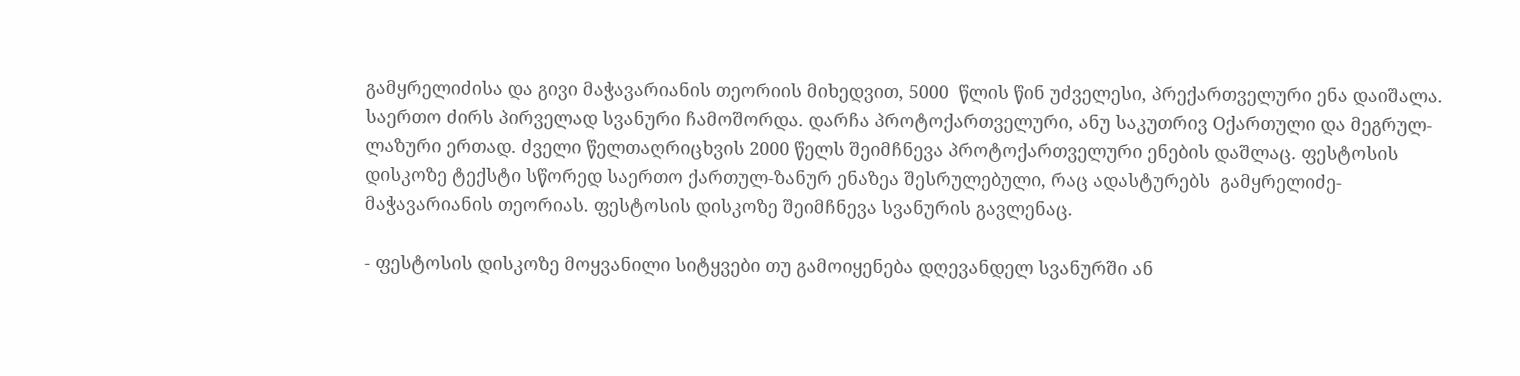გამყრელიძისა და გივი მაჭავარიანის თეორიის მიხედვით, 5000  წლის წინ უძველესი, პრექართველური ენა დაიშალა. საერთო ძირს პირველად სვანური ჩამოშორდა. დარჩა პროტოქართველური, ანუ საკუთრივ Oქართული და მეგრულ-ლაზური ერთად. ძველი წელთაღრიცხვის 2000 წელს შეიმჩნევა პროტოქართველური ენების დაშლაც. ფესტოსის დისკოზე ტექსტი სწორედ საერთო ქართულ-ზანურ ენაზეა შესრულებული, რაც ადასტურებს  გამყრელიძე-მაჭავარიანის თეორიას. ფესტოსის დისკოზე შეიმჩნევა სვანურის გავლენაც.

- ფესტოსის დისკოზე მოყვანილი სიტყვები თუ გამოიყენება დღევანდელ სვანურში ან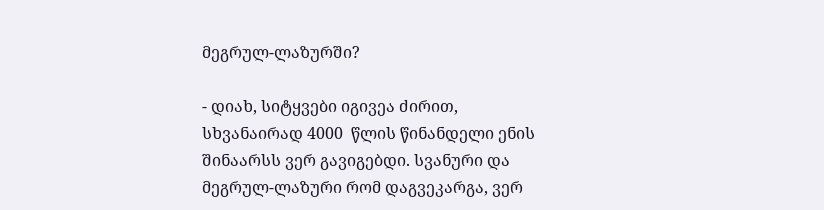მეგრულ-ლაზურში?

- დიახ, სიტყვები იგივეა ძირით, სხვანაირად 4000  წლის წინანდელი ენის შინაარსს ვერ გავიგებდი. სვანური და მეგრულ-ლაზური რომ დაგვეკარგა, ვერ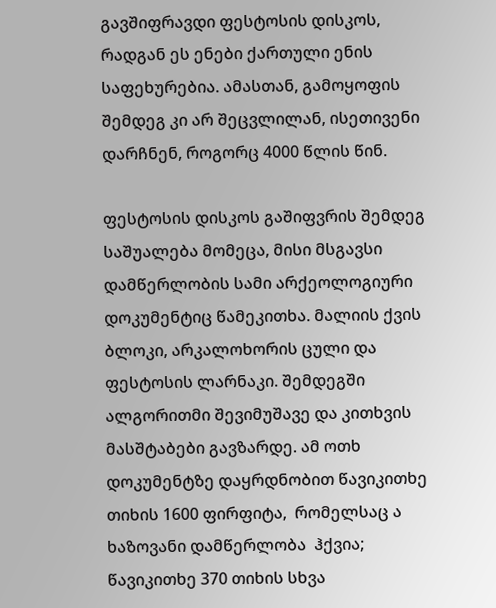გავშიფრავდი ფესტოსის დისკოს, რადგან ეს ენები ქართული ენის საფეხურებია. ამასთან, გამოყოფის შემდეგ კი არ შეცვლილან, ისეთივენი დარჩნენ, როგორც 4000 წლის წინ.

ფესტოსის დისკოს გაშიფვრის შემდეგ საშუალება მომეცა, მისი მსგავსი  დამწერლობის სამი არქეოლოგიური  დოკუმენტიც წამეკითხა. მალიის ქვის ბლოკი, არკალოხორის ცული და ფესტოსის ლარნაკი. შემდეგში ალგორითმი შევიმუშავე და კითხვის მასშტაბები გავზარდე. ამ ოთხ დოკუმენტზე დაყრდნობით წავიკითხე თიხის 1600 ფირფიტა,  რომელსაც ა ხაზოვანი დამწერლობა  ჰქვია; წავიკითხე 370 თიხის სხვა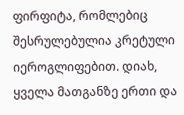ფირფიტა, რომლებიც შესრულებულია კრეტული იეროგლიფებით. დიახ, ყველა მათგანზე ერთი და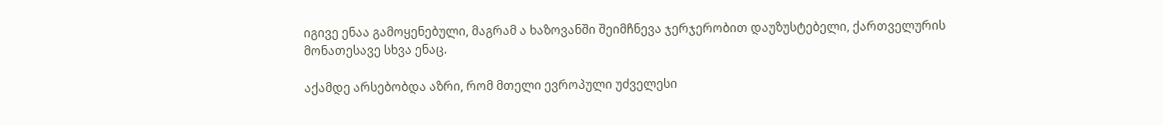იგივე ენაა გამოყენებული, მაგრამ ა ხაზოვანში შეიმჩნევა ჯერჯერობით დაუზუსტებელი, ქართველურის მონათესავე სხვა ენაც.

აქამდე არსებობდა აზრი, რომ მთელი ევროპული უძველესი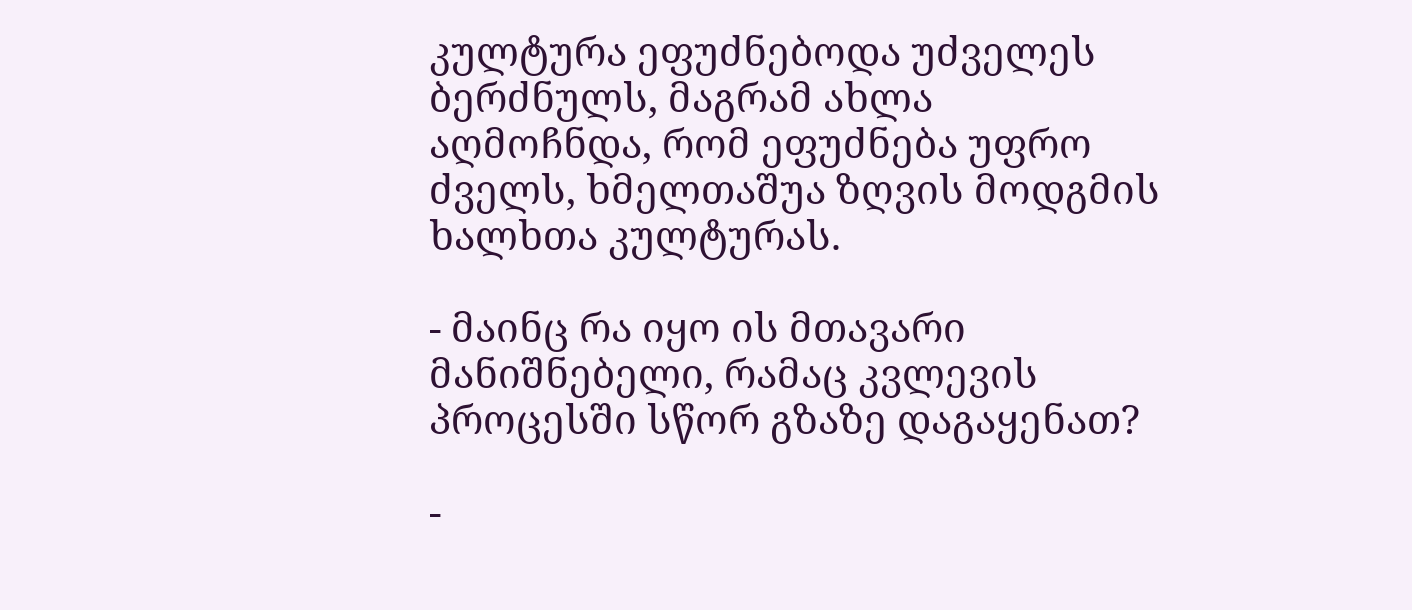კულტურა ეფუძნებოდა უძველეს ბერძნულს, მაგრამ ახლა აღმოჩნდა, რომ ეფუძნება უფრო ძველს, ხმელთაშუა ზღვის მოდგმის ხალხთა კულტურას.

- მაინც რა იყო ის მთავარი მანიშნებელი, რამაც კვლევის პროცესში სწორ გზაზე დაგაყენათ?

-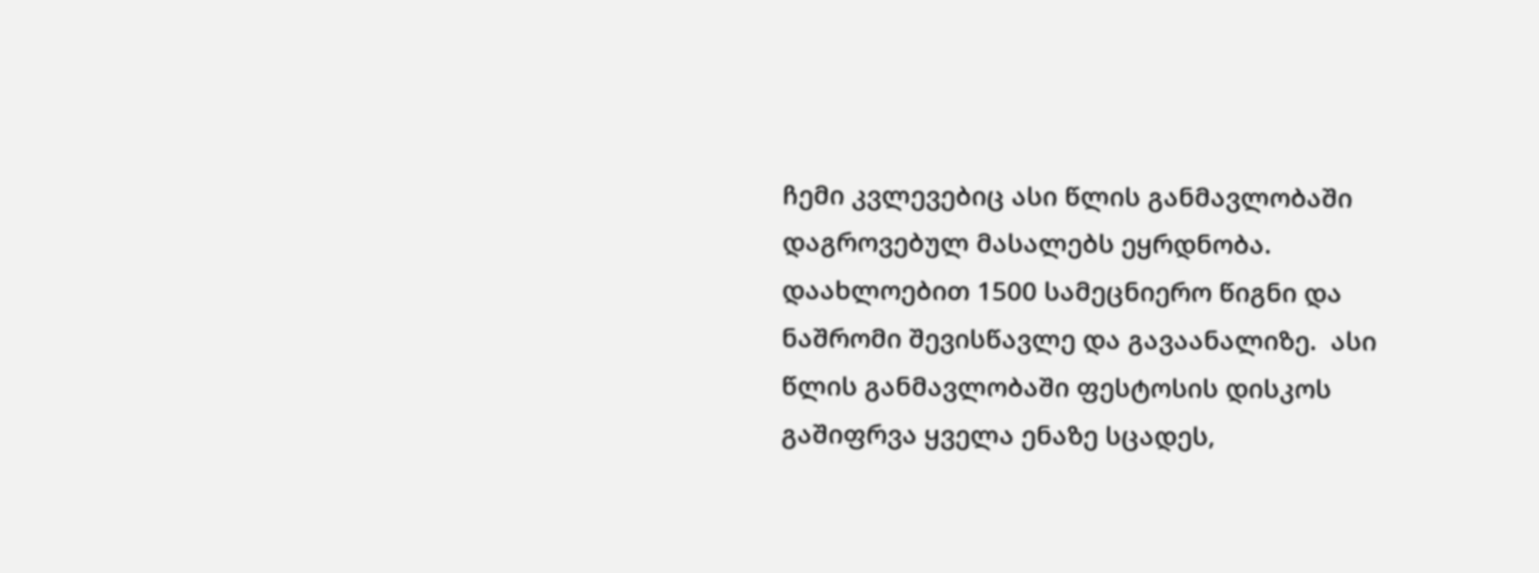ჩემი კვლევებიც ასი წლის განმავლობაში დაგროვებულ მასალებს ეყრდნობა. დაახლოებით 1500 სამეცნიერო წიგნი და ნაშრომი შევისწავლე და გავაანალიზე.  ასი წლის განმავლობაში ფესტოსის დისკოს გაშიფრვა ყველა ენაზე სცადეს,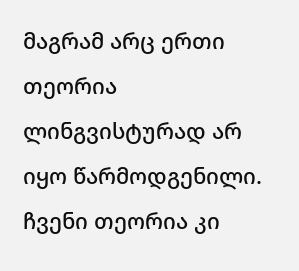მაგრამ არც ერთი თეორია ლინგვისტურად არ იყო წარმოდგენილი. ჩვენი თეორია კი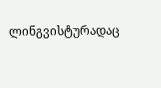ლინგვისტურადაც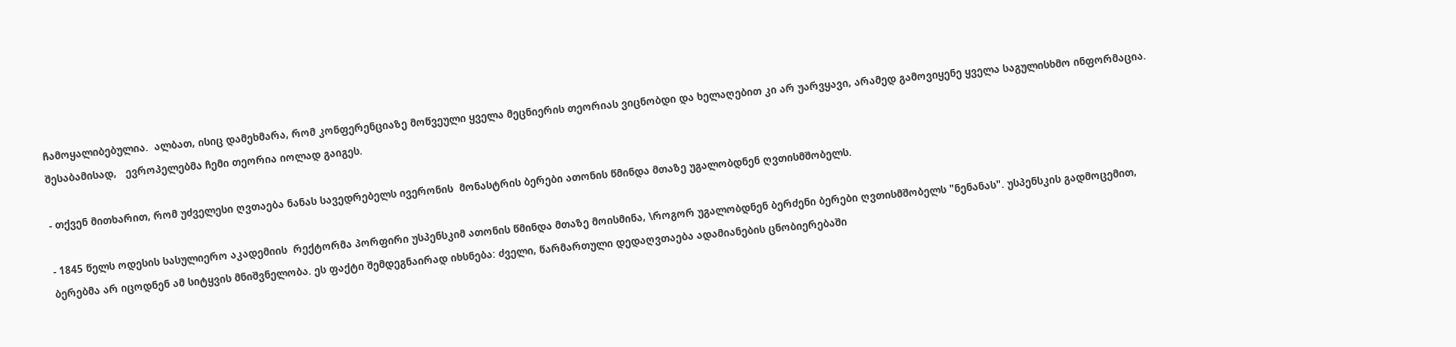ჩამოყალიბებულია.  ალბათ, ისიც დამეხმარა, რომ კონფერენციაზე მოწვეული ყველა მეცნიერის თეორიას ვიცნობდი და ხელაღებით კი არ უარვყავი, არამედ გამოვიყენე ყველა საგულისხმო ინფორმაცია. შესაბამისად,   ევროპელებმა ჩემი თეორია იოლად გაიგეს.

- თქვენ მითხარით, რომ უძველესი ღვთაება ნანას სავედრებელს ივერონის  მონასტრის ბერები ათონის წმინდა მთაზე უგალობდნენ ღვთისმშობელს.

- 1845 წელს ოდესის სასულიერო აკადემიის  რექტორმა პორფირი უსპენსკიმ ათონის წმინდა მთაზე მოისმინა, \როგორ უგალობდნენ ბერძენი ბერები ღვთისმშობელს "ნენანას". უსპენსკის გადმოცემით, ბერებმა არ იცოდნენ ამ სიტყვის მნიშვნელობა. ეს ფაქტი შემდეგნაირად იხსნება: ძველი, წარმართული დედაღვთაება ადამიანების ცნობიერებაში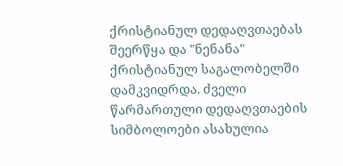ქრისტიანულ დედაღვთაებას შეერწყა და "ნენანა" ქრისტიანულ საგალობელში დამკვიდრდა. ძველი წარმართული დედაღვთაების სიმბოლოები ასახულია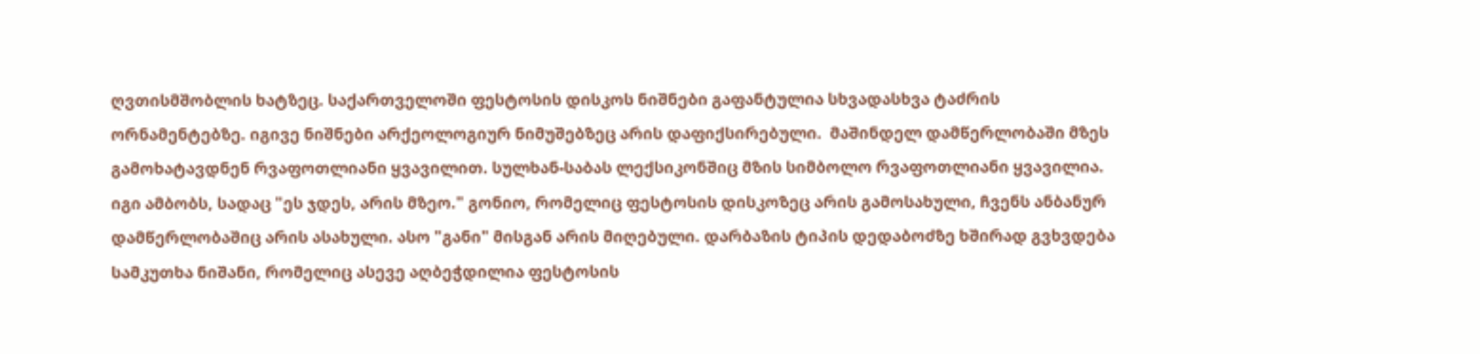ღვთისმშობლის ხატზეც. საქართველოში ფესტოსის დისკოს ნიშნები გაფანტულია სხვადასხვა ტაძრის ორნამენტებზე. იგივე ნიშნები არქეოლოგიურ ნიმუშებზეც არის დაფიქსირებული.  მაშინდელ დამწერლობაში მზეს გამოხატავდნენ რვაფოთლიანი ყვავილით. სულხან-საბას ლექსიკონშიც მზის სიმბოლო რვაფოთლიანი ყვავილია. იგი ამბობს, სადაც "ეს ჯდეს, არის მზეო." გონიო, რომელიც ფესტოსის დისკოზეც არის გამოსახული, ჩვენს ანბანურ დამწერლობაშიც არის ასახული. ასო "განი" მისგან არის მიღებული. დარბაზის ტიპის დედაბოძზე ხშირად გვხვდება სამკუთხა ნიშანი, რომელიც ასევე აღბეჭდილია ფესტოსის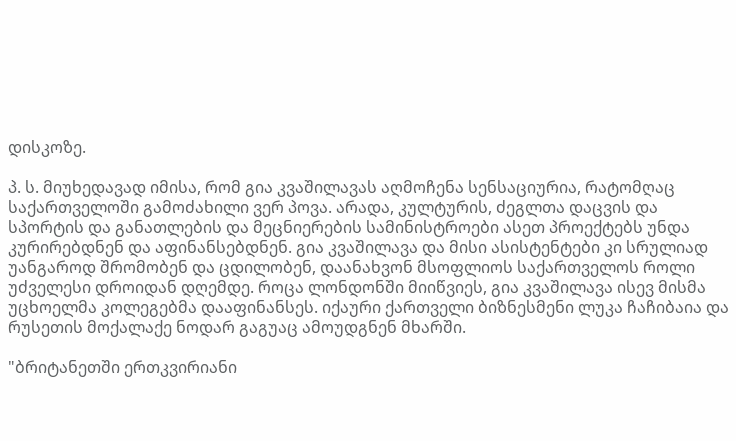დისკოზე.

პ. ს. მიუხედავად იმისა, რომ გია კვაშილავას აღმოჩენა სენსაციურია, რატომღაც საქართველოში გამოძახილი ვერ პოვა. არადა, კულტურის, ძეგლთა დაცვის და სპორტის და განათლების და მეცნიერების სამინისტროები ასეთ პროექტებს უნდა კურირებდნენ და აფინანსებდნენ. გია კვაშილავა და მისი ასისტენტები კი სრულიად უანგაროდ შრომობენ და ცდილობენ, დაანახვონ მსოფლიოს საქართველოს როლი უძველესი დროიდან დღემდე. როცა ლონდონში მიიწვიეს, გია კვაშილავა ისევ მისმა უცხოელმა კოლეგებმა დააფინანსეს. იქაური ქართველი ბიზნესმენი ლუკა ჩაჩიბაია და რუსეთის მოქალაქე ნოდარ გაგუაც ამოუდგნენ მხარში.

"ბრიტანეთში ერთკვირიანი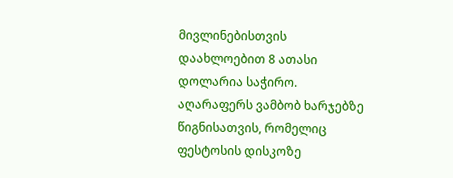მივლინებისთვის დაახლოებით 8 ათასი დოლარია საჭირო. აღარაფერს ვამბობ ხარჯებზე წიგნისათვის, რომელიც ფესტოსის დისკოზე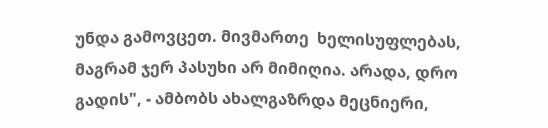უნდა გამოვცეთ. მივმართე  ხელისუფლებას, მაგრამ ჯერ პასუხი არ მიმიღია. არადა, დრო გადის", - ამბობს ახალგაზრდა მეცნიერი,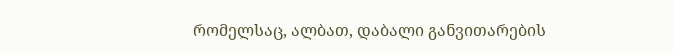რომელსაც, ალბათ, დაბალი განვითარების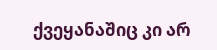ქვეყანაშიც კი არ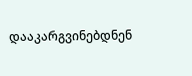დააკარგვინებდნენ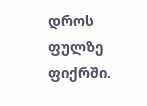დროს ფულზე ფიქრში.